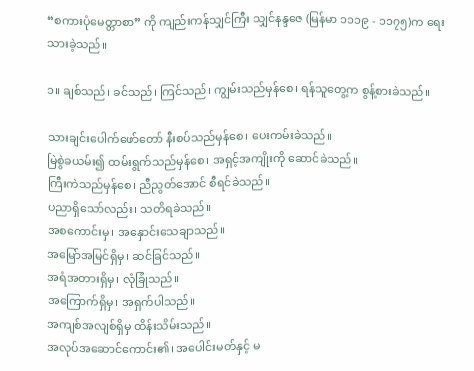“စကားပုံမေတ္တာစာ” ကို ကျည်းကန်သျှင်ကြီး သျှင်နန္ဒဇေ (မြန်မာ ၁၁၁၉ - ၁၁၇၅)က ရေးသားခဲ့သည်။

၁။ ချစ်သည်၊ ခင်သည်၊ ကြင်သည်၊ ကျွမ်းသည်မှန်စေ၊ ရန်သူတွေ့က စွန့်စားခဲသည်။

သားချင်းပေါက်ဖော်တော် နီးစပ်သည်မှန်စေ၊ ပေးကမ်းခဲသည်။
မြဲစွဲခယမ်း၍ ထမ်းရွက်သည်မှန်စေ၊ အရှင့်အကျိုးကို ဆောင်ခဲသည်။
ကြီးကဲသည်မှန်စေ၊ ညီညွတ်အောင် စီရင်ခဲသည်။
ပညာရှိသော်လည်း၊ သတိရခဲသည်။
အစကောင်းမှ၊ အနှောင်းသေချာသည်။
အမြော်အမြင်ရှိမှ၊ ဆင်ခြင်သည်။
အရံအတားရှိမှ၊ လုံခြုံသည်။
အကြောက်ရှိမှ၊ အရှက်ပါသည်။
အကျစ်အလျစ်ရှိမှ ထိန်းသိမ်းသည်။
အလုပ်အဆောင်ကောင်း၏၊ အပေါင်းမတ်နှင့် မ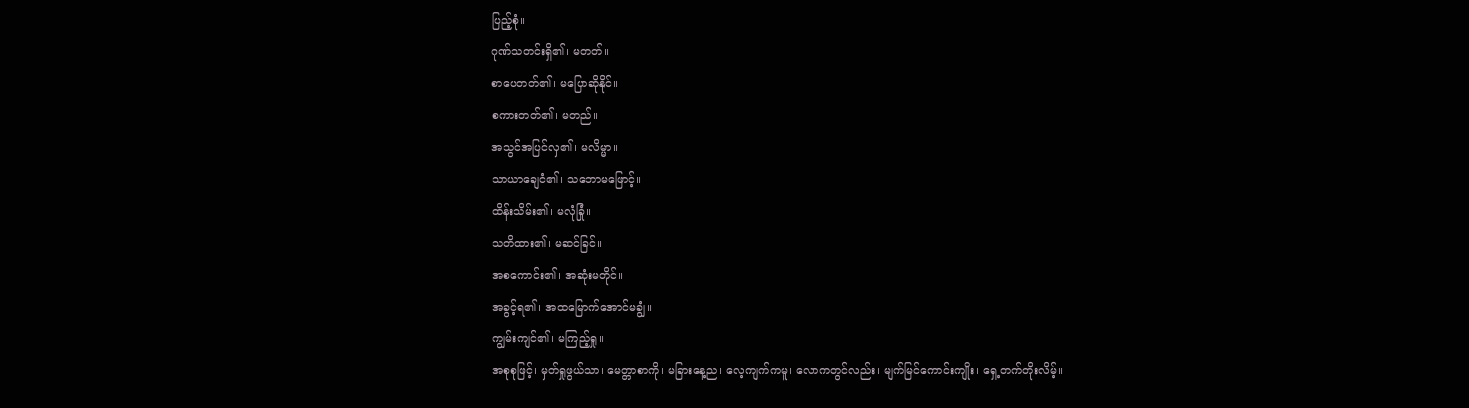ပြည့်စုံ။
ဂုဏ်သတင်းရှိ၏၊ မတတ်။
စာပေတတ်၏၊ မပြောဆိုနိုင်။
စကားတတ်၏၊ မတည်။
အသွင်အပြင်လှ၏၊ မလိမ္မာ။
သာယာချေငံ၏၊ သဘောမဖြောင့်။
ထိန်းသိမ်း၏၊ မလုံခြုံ။
သတိထား၏၊ မဆင်ခြင်။
အစကောင်း၏၊ အဆုံးမတိုင်။
အခွင့်ရ၏၊ အထမြောက်အောင်မချွံ။
ကျွမ်းကျင်၏၊ မကြည့်ရှု။
အစုစုဖြင့်၊ မှတ်ရှုဖွယ်သာ၊ မေတ္တာစာကို၊ မခြားနေ့ည၊ လေ့ကျက်ကမူ၊ လောကတွင်လည်း၊ မျက်မြင်ကောင်းကျိုး၊ ရှေ့တက်တိုးလိမ့်။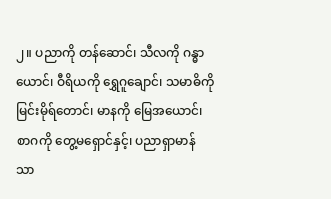၂။ ပညာကို တန်ဆောင်၊ သီလကို ဂန္ဓာယောင်၊ ဝီရိယကို ရွှေဂူချောင်၊ သမာဓိကို မြင်းမိုရ်တောင်၊ မာနကို မြေအယောင်၊ စာဂကို တွေ့မရှောင်နှင့်၊ ပညာရှာမာန် သာ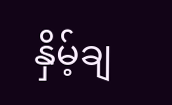နှိမ့်ချ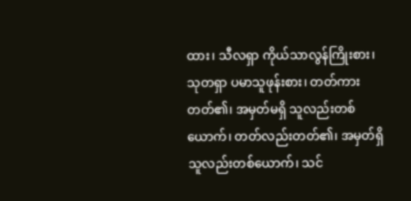ထား၊ သီလရှာ ကိုယ်သာလွန်ကြိုးစား၊ သုတရှာ ပမာသူဖုန်းစား၊ တတ်ကားတတ်၏၊ အမှတ်မရှိ သူလည်းတစ်ယောက်၊ တတ်လည်းတတ်၏၊ အမှတ်ရှိသူလည်းတစ်ယောက်၊ သင်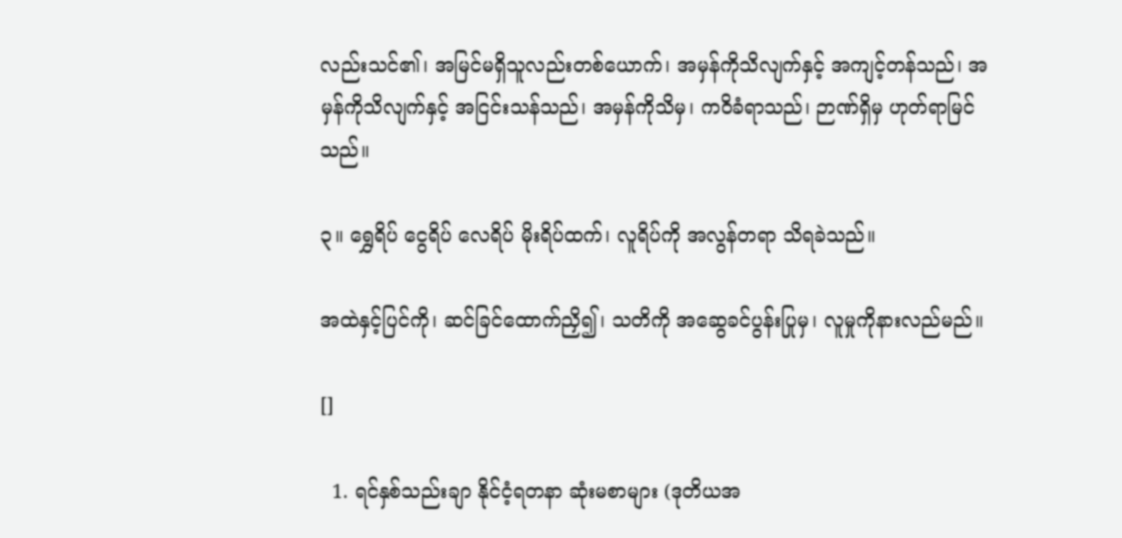လည်းသင်၏၊ အမြင်မရှိသူလည်းတစ်ယောက်၊ အမှန်ကိုသိလျက်နှင့် အကျင့်တန်သည်၊ အမှန်ကိုသိလျက်နှင့် အငြင်းသန်သည်၊ အမှန်ကိုသိမှ၊ ကဝိခံရာသည်၊ ဉာဏ်ရှိမှ ဟုတ်ရာမြင်သည်။

၃။ ရွှေရိပ် ငွေရိပ် လေရိပ် မိုးရိပ်ထက်၊ လူရိပ်ကို အလွန်တရာ သိရခဲသည်။

အထဲနှင့်ပြင်ကို၊ ဆင်ခြင်ထောက်ညှိ၍၊ သတိကို အဆွေခင်ပွန်းပြုမှ၊ လူမှုကိုနားလည်မည်။

[]

  1. ရင်နှစ်သည်းချာ နိုင်ငံ့ရတနာ ဆုံးမစာများ (ဒုတိယအ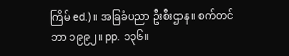ကြိမ် ed.)။ အခြခံပညာ ဦးစီးဌာန။ စက်တင်ဘာ ၁၉၉၂။ pp. ၁၃၆။